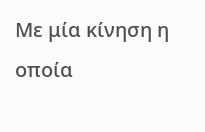Με μία κίνηση η οποία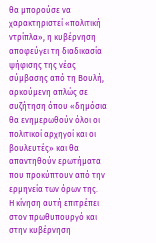θα μπορούσε να χαρακτηριστεί «πολιτική ντρίπλα», η κυβέρνηση αποφεύγει τη διαδικασία ψήφισης της νέας σύμβασης από τη Βουλή, αρκούμενη απλώς σε συζήτηση όπου «δημόσια θα ενημερωθούν όλοι οι πολιτικοί αρχηγοί και οι βουλευτές» και θα απαντηθούν ερωτήματα που προκύπτουν από την ερμηνεία των όρων της.
Η κίνηση αυτή επιτρέπει στον πρωθυπουργό και στην κυβέρνηση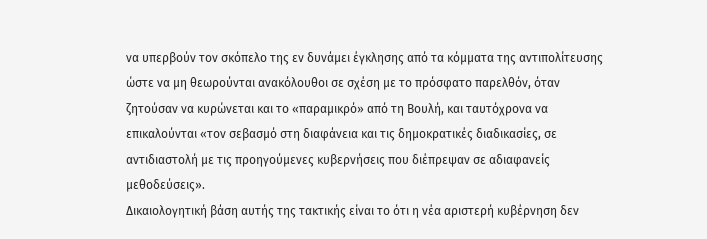να υπερβούν τον σκόπελο της εν δυνάμει έγκλησης από τα κόμματα της αντιπολίτευσης ώστε να μη θεωρούνται ανακόλουθοι σε σχέση με το πρόσφατο παρελθόν, όταν ζητούσαν να κυρώνεται και το «παραμικρό» από τη Βουλή, και ταυτόχρονα να επικαλούνται «τον σεβασμό στη διαφάνεια και τις δημοκρατικές διαδικασίες, σε αντιδιαστολή με τις προηγούμενες κυβερνήσεις που διέπρεψαν σε αδιαφανείς μεθοδεύσεις».
Δικαιολογητική βάση αυτής της τακτικής είναι το ότι η νέα αριστερή κυβέρνηση δεν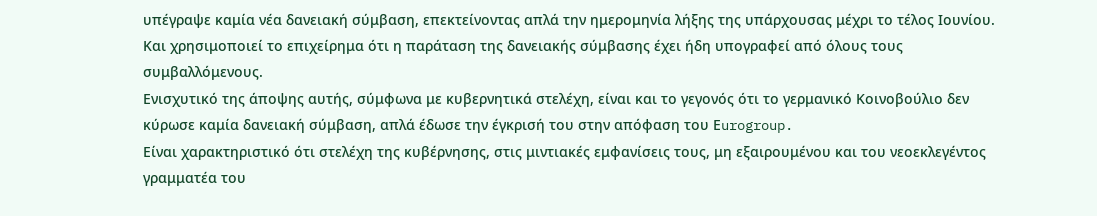υπέγραψε καμία νέα δανειακή σύμβαση, επεκτείνοντας απλά την ημερομηνία λήξης της υπάρχουσας μέχρι το τέλος Ιουνίου. Και χρησιμοποιεί το επιχείρημα ότι η παράταση της δανειακής σύμβασης έχει ήδη υπογραφεί από όλους τους συμβαλλόμενους.
Ενισχυτικό της άποψης αυτής, σύμφωνα με κυβερνητικά στελέχη, είναι και το γεγονός ότι το γερμανικό Κοινοβούλιο δεν κύρωσε καμία δανειακή σύμβαση, απλά έδωσε την έγκρισή του στην απόφαση του Εurogroup.
Είναι χαρακτηριστικό ότι στελέχη της κυβέρνησης, στις μιντιακές εμφανίσεις τους, μη εξαιρουμένου και του νεοεκλεγέντος γραμματέα του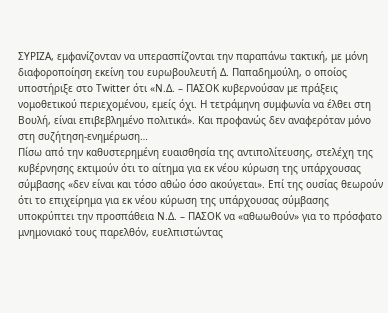ΣΥΡΙΖΑ, εμφανίζονταν να υπερασπίζονται την παραπάνω τακτική, με μόνη διαφοροποίηση εκείνη του ευρωβουλευτή Δ. Παπαδημούλη, ο οποίος υποστήριξε στο Τwitter ότι «Ν.Δ. – ΠΑΣΟΚ κυβερνούσαν με πράξεις νομοθετικού περιεχομένου, εμείς όχι. Η τετράμηνη συμφωνία να έλθει στη Βουλή, είναι επιβεβλημένο πολιτικά». Και προφανώς δεν αναφερόταν μόνο στη συζήτηση-ενημέρωση…
Πίσω από την καθυστερημένη ευαισθησία της αντιπολίτευσης, στελέχη της κυβέρνησης εκτιμούν ότι το αίτημα για εκ νέου κύρωση της υπάρχουσας σύμβασης «δεν είναι και τόσο αθώο όσο ακούγεται». Επί της ουσίας θεωρούν ότι το επιχείρημα για εκ νέου κύρωση της υπάρχουσας σύμβασης υποκρύπτει την προσπάθεια Ν.Δ. – ΠΑΣΟΚ να «αθωωθούν» για το πρόσφατο μνημονιακό τους παρελθόν, ευελπιστώντας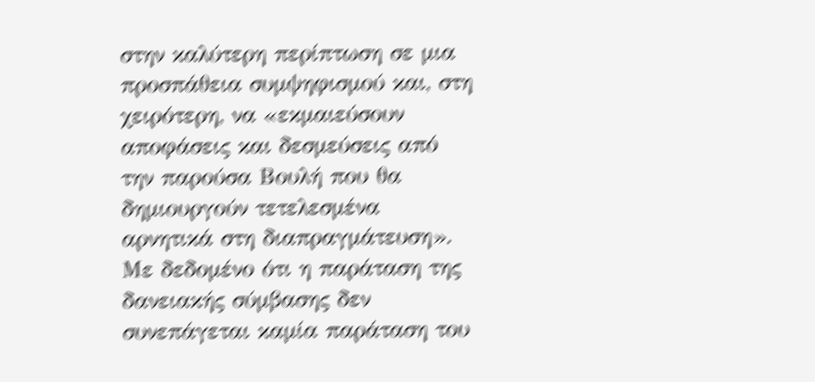στην καλύτερη περίπτωση σε μια προσπάθεια συμψηφισμού και, στη χειρότερη, να «εκμαιεύσουν αποφάσεις και δεσμεύσεις από την παρούσα Βουλή που θα δημιουργούν τετελεσμένα αρνητικά στη διαπραγμάτευση».
Με δεδομένο ότι η παράταση της δανειακής σύμβασης δεν συνεπάγεται καμία παράταση του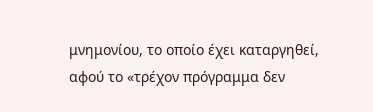μνημονίου, το οποίο έχει καταργηθεί, αφού το «τρέχον πρόγραμμα δεν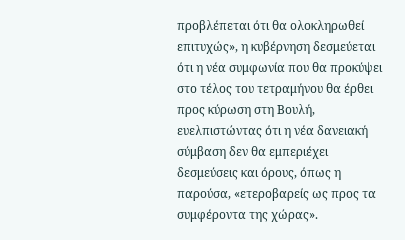προβλέπεται ότι θα ολοκληρωθεί επιτυχώς», η κυβέρνηση δεσμεύεται ότι η νέα συμφωνία που θα προκύψει στο τέλος του τετραμήνου θα έρθει προς κύρωση στη Βουλή, ευελπιστώντας ότι η νέα δανειακή σύμβαση δεν θα εμπεριέχει δεσμεύσεις και όρους, όπως η παρούσα, «ετεροβαρείς ως προς τα συμφέροντα της χώρας».